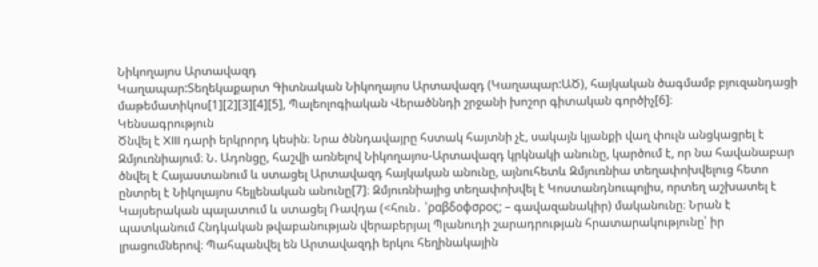Նիկողայոս Արտավազդ
Կաղապար:Տեղեկաքարտ Գիտնական Նիկողայոս Արտավազդ (Կաղապար:ԱԾ), հայկական ծագմամբ բյուզանդացի մաթեմատիկոս[1][2][3][4][5], Պալեոլոգիական Վերածննդի շրջանի խոշոր գիտական գործիչ[6]։
Կենսագրություն
Ծնվել է XIII դարի երկրորդ կեսին։ Նրա ծննդավայրը հստակ հայտնի չէ, սակայն կյանքի վաղ փուլն անցկացրել է Զմյուռնիայում։ Ն. Ադոնցը, հաշվի առնելով Նիկողայոս-Արտավազդ կրկնակի անունը, կարծում է, որ նա հավանաբար ծնվել է Հայաստանում և ստացել Արտավազդ հայկական անունը, այնուհետև Զմյուռնիա տեղափոխվելուց հետո ընտրել է Նիկոլայոս հելլենական անունը[7]։ Զմյուռնիայից տեղափոխվել է Կոստանդնուպոլիս, որտեղ աշխատել է Կայսերական պալատում և ստացել Ռավդա (<հուն․ ՝ραβδοφσρος; – գավազանակիր) մականունը։ Նրան է պատկանում Հնդկական թվաբանության վերաբերյալ Պլանուդի շարադրության հրատարակությունը՝ իր լրացումներով։ Պահպանվել են Արտավազդի երկու հեղինակային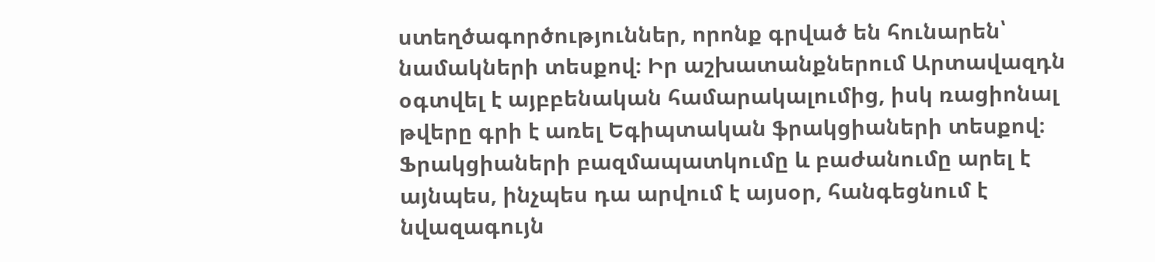ստեղծագործություններ, որոնք գրված են հունարեն՝ նամակների տեսքով։ Իր աշխատանքներում Արտավազդն օգտվել է այբբենական համարակալումից, իսկ ռացիոնալ թվերը գրի է առել Եգիպտական ֆրակցիաների տեսքով։ Ֆրակցիաների բազմապատկումը և բաժանումը արել է այնպես, ինչպես դա արվում է այսօր, հանգեցնում է նվազագույն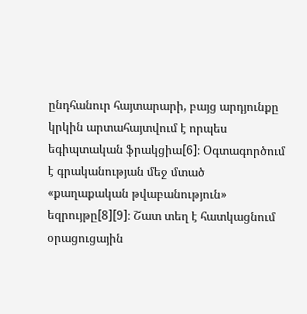ընդհանուր հայտարարի, բայց արդյունքը կրկին արտահայտվում է որպես եգիպտական ֆրակցիա[6]։ Օգտագործում է գրականության մեջ մտած «քաղաքական թվաբանություն» եզրույթը[8][9]։ Շատ տեղ է հատկացնում օրացուցային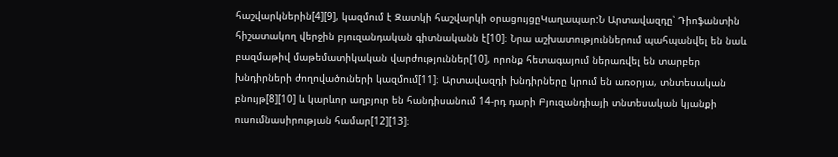հաշվարկներին[4][9], կազմում է Զատկի հաշվարկի օրացույցըԿաղապար:Ն Արտավազդը՝ Դիոֆանտին հիշատակող վերջին բյուզանդական գիտնականն է[10]։ Նրա աշխատություններում պահպանվել են նաև բազմաթիվ մաթեմատիկական վարժություններ[10], որոնք հետագայում ներառվել են տարբեր խնդիրների ժողովածուների կազմում[11]։ Արտավազդի խնդիրները կրում են առօրյա, տնտեսական բնույթ[8][10] և կարևոր աղբյուր են հանդիսանում 14-րդ դարի Բյուզանդիայի տնտեսական կյանքի ուսումնասիրության համար[12][13]։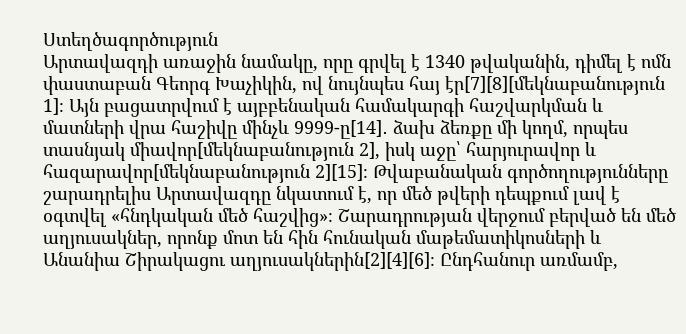Ստեղծագործություն
Արտավազդի առաջին նամակը, որը գրվել է 1340 թվականին, դիմել է ոմն փաստաբան Գեորգ Խաչիկին, ով նույնպես հայ էր[7][8][մեկնաբանություն 1]։ Այն բացատրվում է այբբենական համակարգի հաշվարկման և մատների վրա հաշիվը մինչև 9999-ը[14]․ ձախ ձեռքը մի կողմ, որպես տասնյակ միավոր[մեկնաբանություն 2], իսկ աջը՝ հարյուրավոր և հազարավոր[մեկնաբանություն 2][15]։ Թվաբանական գործողությունները շարադրելիս Արտավազդը նկատում է, որ մեծ թվերի դեպքում լավ է օգտվել «հնդկական մեծ հաշվից»։ Շարադրության վերջում բերված են մեծ աղյուսակներ, որոնք մոտ են հին հունական մաթեմատիկոսների և Անանիա Շիրակացու աղյուսակներին[2][4][6]։ Ընդհանուր առմամբ,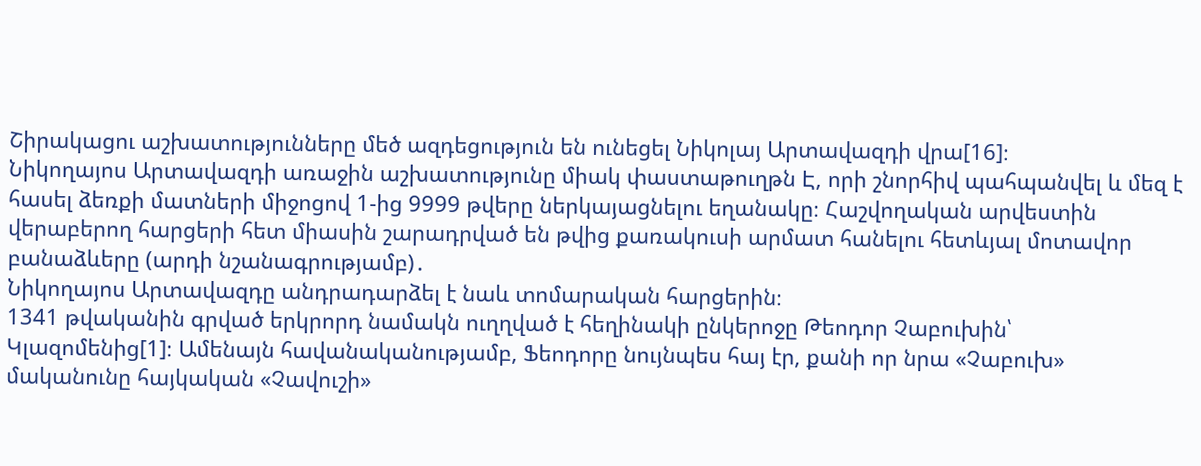Շիրակացու աշխատությունները մեծ ազդեցություն են ունեցել Նիկոլայ Արտավազդի վրա[16]։
Նիկողայոս Արտավազդի առաջին աշխատությունը միակ փաստաթուղթն Է, որի շնորհիվ պահպանվել և մեզ է հասել ձեռքի մատների միջոցով 1-ից 9999 թվերը ներկայացնելու եղանակը։ Հաշվողական արվեստին վերաբերող հարցերի հետ միասին շարադրված են թվից քառակուսի արմատ հանելու հետևյալ մոտավոր բանաձևերը (արդի նշանագրությամբ)․
Նիկողայոս Արտավազդը անդրադարձել է նաև տոմարական հարցերին։
1341 թվականին գրված երկրորդ նամակն ուղղված է հեղինակի ընկերոջը Թեոդոր Չաբուխին՝ Կլազոմենից[1]։ Ամենայն հավանականությամբ, Ֆեոդորը նույնպես հայ էր, քանի որ նրա «Չաբուխ» մականունը հայկական «Չավուշի»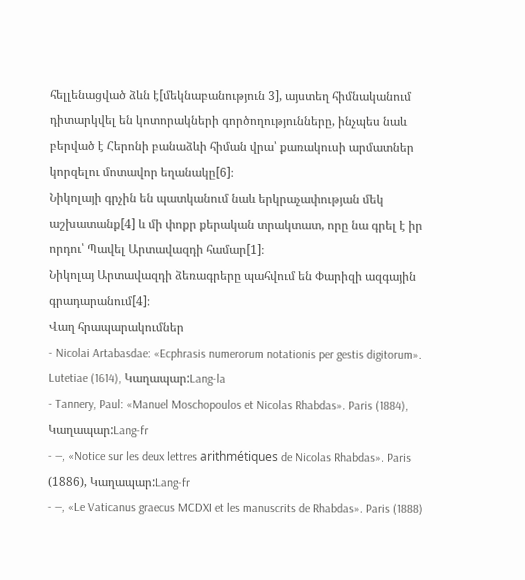հելլենացված ձևն է[մեկնաբանություն 3], այստեղ հիմնականում դիտարկվել են կոտորակների գործողությունները, ինչպես նաև բերված է Հերոնի բանաձևի հիման վրա՝ քառակուսի արմատներ կորզելու մոտավոր եղանակը[6]։
Նիկոլայի գրչին են պատկանում նաև երկրաչափության մեկ աշխատանք[4] և մի փոքր քերական տրակտատ, որը նա գրել է իր որդու՝ Պավել Արտավազդի համար[1]։
Նիկոլայ Արտավազդի ձեռագրերը պահվում են Փարիզի ազգային գրադարանում[4]։
Վաղ հրապարակումներ
- Nicolai Artabasdae: «Ecphrasis numerorum notationis per gestis digitorum». Lutetiae (1614), Կաղապար:Lang-la
- Tannery, Paul: «Manuel Moschopoulos et Nicolas Rhabdas». Paris (1884), Կաղապար:Lang-fr
- —, «Notice sur les deux lettres arithmétiques de Nicolas Rhabdas». Paris (1886), Կաղապար:Lang-fr
- —, «Le Vaticanus graecus MCDXI et les manuscrits de Rhabdas». Paris (1888)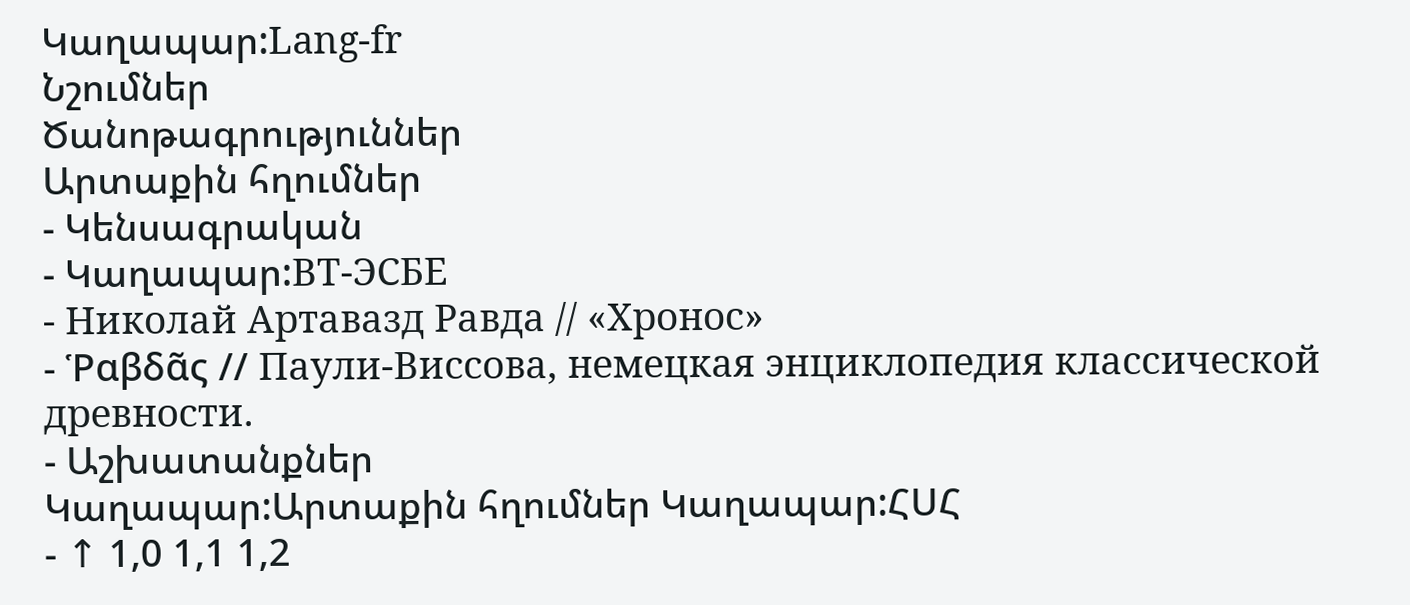Կաղապար:Lang-fr
Նշումներ
Ծանոթագրություններ
Արտաքին հղումներ
- Կենսագրական
- Կաղապար:ВТ-ЭСБЕ
- Николай Артавазд Равда // «Хронос»
- Ῥαβδᾶς // Паули-Виссова, немецкая энциклопедия классической древности.
- Աշխատանքներ
Կաղապար:Արտաքին հղումներ Կաղապար:ՀՍՀ
- ↑ 1,0 1,1 1,2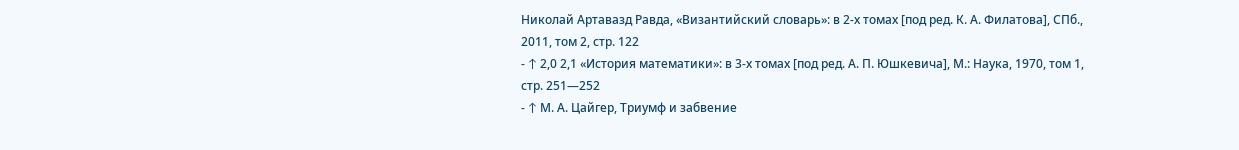Николай Артавазд Равда, «Византийский словарь»: в 2-х томах [под ред. К. А. Филатова], СПб., 2011, том 2, стр. 122
- ↑ 2,0 2,1 «История математики»: в 3-х томах [под ред. А. П. Юшкевича], М.: Наука, 1970, том 1, стр. 251—252
- ↑ М. А. Цайгер, Триумф и забвение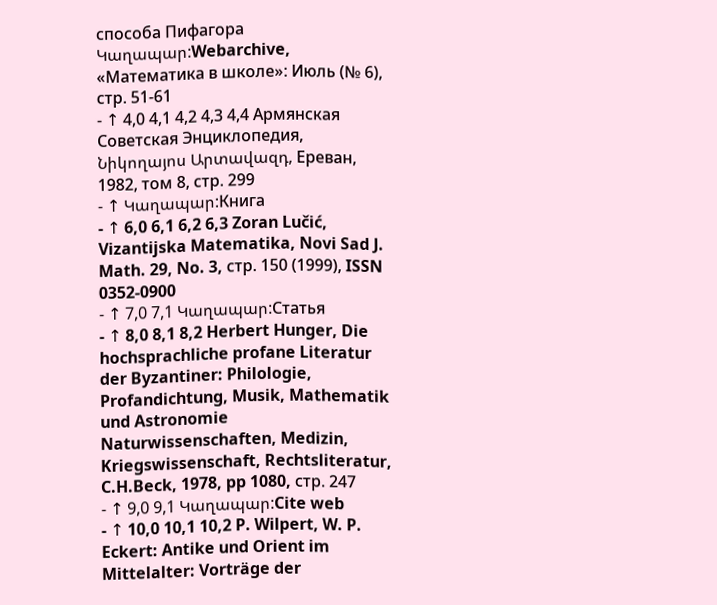способа Пифагора Կաղապար:Webarchive, «Математика в школе»: Июль (№ 6), стр. 51-61
- ↑ 4,0 4,1 4,2 4,3 4,4 Армянская Советская Энциклопедия, Նիկողայոս Արտավազդ, Ереван, 1982, том 8, стр. 299
- ↑ Կաղապար:Книга
- ↑ 6,0 6,1 6,2 6,3 Zoran Lučić, Vizantijska Matematika, Novi Sad J. Math. 29, No. 3, стр. 150 (1999), ISSN 0352-0900
- ↑ 7,0 7,1 Կաղապար:Статья
- ↑ 8,0 8,1 8,2 Herbert Hunger, Die hochsprachliche profane Literatur der Byzantiner: Philologie, Profandichtung, Musik, Mathematik und Astronomie Naturwissenschaften, Medizin, Kriegswissenschaft, Rechtsliteratur, C.H.Beck, 1978, pp 1080, стр. 247
- ↑ 9,0 9,1 Կաղապար:Cite web
- ↑ 10,0 10,1 10,2 P. Wilpert, W. P. Eckert: Antike und Orient im Mittelalter: Vorträge der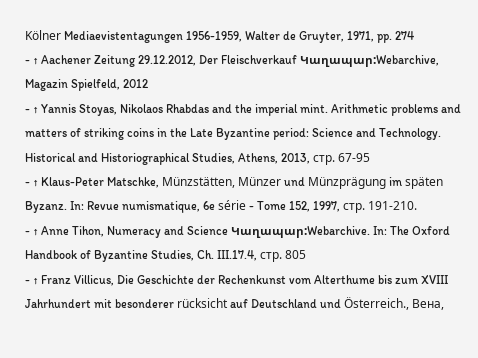Kölner Mediaevistentagungen 1956-1959, Walter de Gruyter, 1971, pp. 274
- ↑ Aachener Zeitung 29.12.2012, Der Fleischverkauf Կաղապար:Webarchive, Magazin Spielfeld, 2012
- ↑ Yannis Stoyas, Nikolaos Rhabdas and the imperial mint. Arithmetic problems and matters of striking coins in the Late Byzantine period: Science and Technology. Historical and Historiographical Studies, Athens, 2013, стр. 67-95
- ↑ Klaus-Peter Matschke, Münzstätten, Münzer und Münzprägung im späten Byzanz. In: Revue numismatique, 6e série - Tome 152, 1997, стр. 191-210.
- ↑ Anne Tihon, Numeracy and Science Կաղապար:Webarchive. In: The Oxford Handbook of Byzantine Studies, Ch. III.17.4, стр. 805
- ↑ Franz Villicus, Die Geschichte der Rechenkunst vom Alterthume bis zum XVIII Jahrhundert mit besonderer rücksicht auf Deutschland und Österreich., Вена,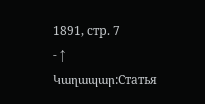1891, стр. 7
- ↑ Կաղապար:Статья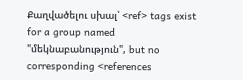Քաղվածելու սխալ՝ <ref> tags exist for a group named "մեկնաբանություն", but no corresponding <references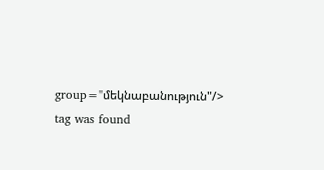group="մեկնաբանություն"/> tag was found